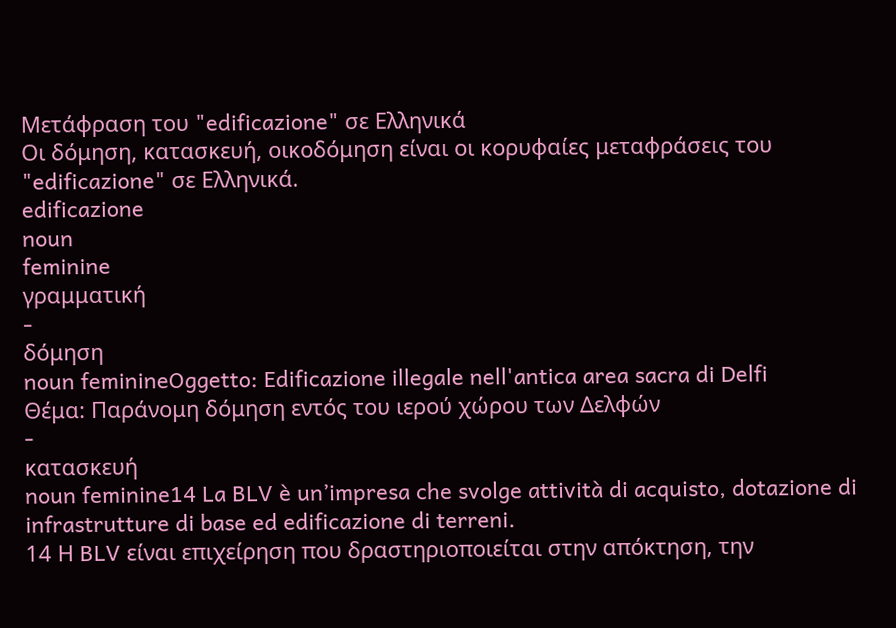Μετάφραση του "edificazione" σε Ελληνικά
Οι δόμηση, κατασκευή, οικοδόμηση είναι οι κορυφαίες μεταφράσεις του "edificazione" σε Ελληνικά.
edificazione
noun
feminine
γραμματική
-
δόμηση
noun feminineOggetto: Edificazione illegale nell'antica area sacra di Delfi
Θέμα: Παράνομη δόμηση εντός του ιερού χώρου των Δελφών
-
κατασκευή
noun feminine14 La BLV è un’impresa che svolge attività di acquisto, dotazione di infrastrutture di base ed edificazione di terreni.
14 Η BLV είναι επιχείρηση που δραστηριοποιείται στην απόκτηση, την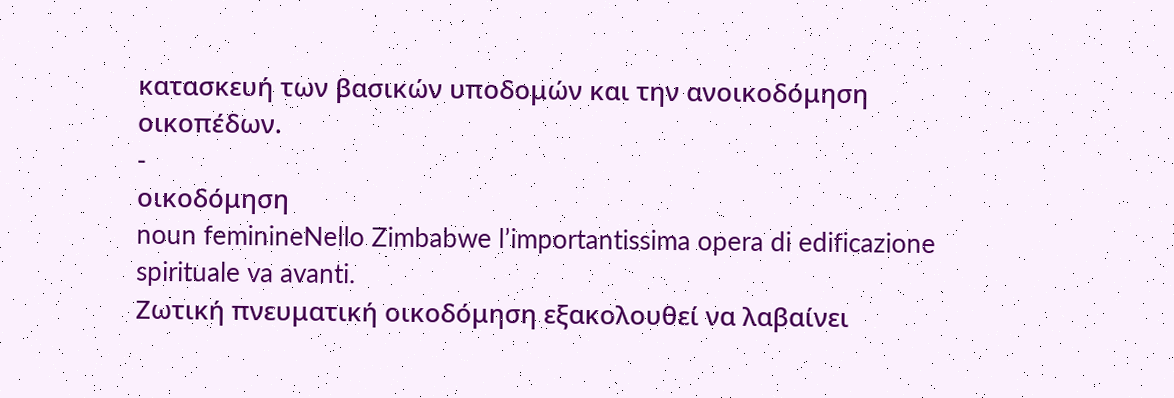κατασκευή των βασικών υποδομών και την ανοικοδόμηση οικοπέδων.
-
οικοδόμηση
noun feminineNello Zimbabwe l’importantissima opera di edificazione spirituale va avanti.
Ζωτική πνευματική οικοδόμηση εξακολουθεί να λαβαίνει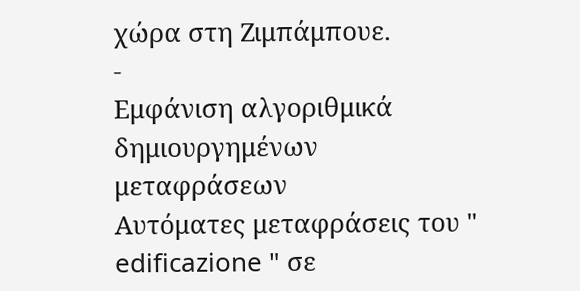χώρα στη Ζιμπάμπουε.
-
Εμφάνιση αλγοριθμικά δημιουργημένων μεταφράσεων
Αυτόματες μεταφράσεις του " edificazione " σε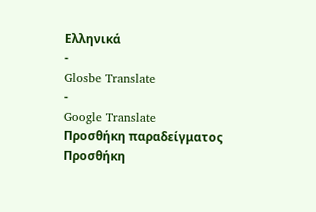Ελληνικά
-
Glosbe Translate
-
Google Translate
Προσθήκη παραδείγματος
Προσθήκη